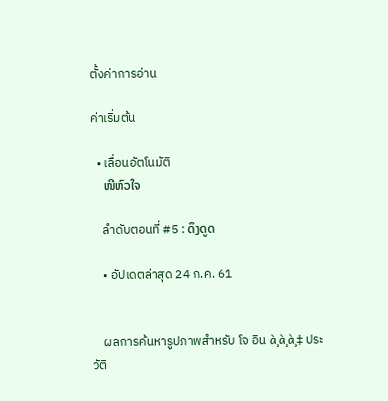ตั้งค่าการอ่าน

ค่าเริ่มต้น

  • เลื่อนอัตโนมัติ
    ໜີຫົວໃຈ

    ลำดับตอนที่ #5 : ດຶງດູດ

    • อัปเดตล่าสุด 24 ก.ค. 61


    ผลการค้นหารูปภาพสำหรับ โจ อิน à¸à¸à¸‡ ประวัติ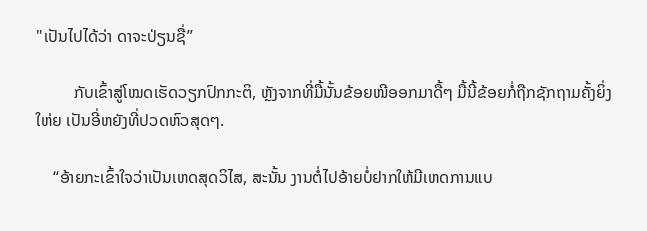"ເປັນໄປໄດ້ວ່າ ດາຈະປ່ຽນຊື່”

         ກັບເຂົ້າສູ່ໂໝດເຮັດວຽກປົກກະຕິ, ຫຼັງຈາກທີ່ມື້ນັ້ນຂ້ອຍໜີອອກມາດື້ໆ ມື້ນີ້ຂ້ອຍກໍ່ຖືກຊັກຖາມຄັ້ງຍິ່ງໃຫ່ຍ ເປັນອີ່ຫຍັງທີ່ປວດຫົວສຸດໆ.

    “ອ້າຍກະເຂົ້າໃຈວ່າເປັນເຫດສຸດວິໄສ, ສະນັ້ນ ງານຕໍ່ໄປອ້າຍບໍ່ຢາກໃຫ້ມີເຫດການແບ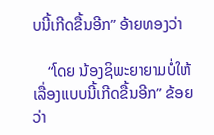ບນີ້ເກີດຂື້ນອີກ” ອ້າຍທອງວ່າ

    “ໂດຍ ນ້ອງຊິພະຍາຍາມບໍ່ໃຫ້ເລື່ອງແບບນີ້ເກີດຂື້ນອີກ” ຂ້ອຍວ່າ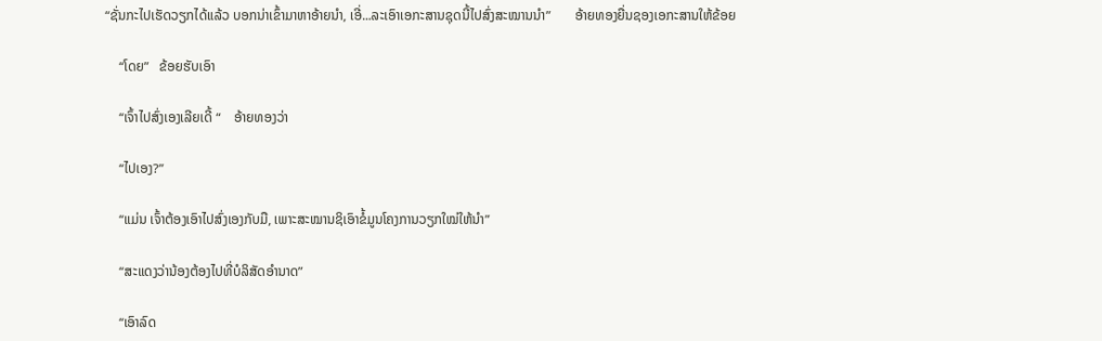“ຊັ່ນກະໄປເຮັດວຽກໄດ້ແລ້ວ ບອກນ່າເຂົ້າມາຫາອ້າຍນຳ, ເອີ່...ລະເອົາເອກະສານຊຸດນີ້ໄປສົ່ງສະໝານນຳ”       ອ້າຍທອງຍື່ນຊອງເອກະສານໃຫ້ຂ້ອຍ

    “ໂດຍ”   ຂ້ອຍຮັບເອົາ

    “ເຈົ້າໄປສົ່ງເອງເລີຍເດີ້ “    ອ້າຍທອງວ່າ

    “ໄປເອງ?”

    “ແມ່ນ ເຈົ້າຕ້ອງເອົາໄປສົ່ງເອງກັບມື, ເພາະສະໝານຊິເອົາຂໍ້ມູນໂຄງການວຽກໃໝ່ໃຫ້ນຳ”

    “ສະແດງວ່ານ້ອງຕ້ອງໄປທີ່ບໍລິສັດອຳນາດ”

    “ເອົາລົດ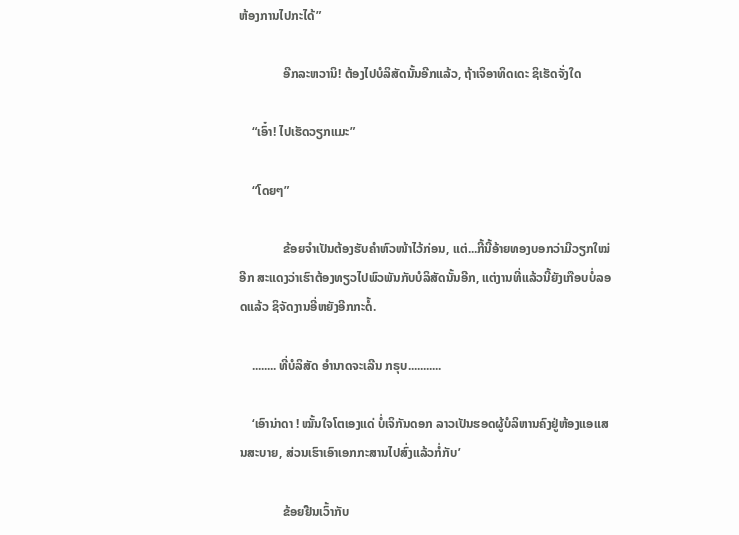ຫ້ອງການໄປກະໄດ້”

              ອີກລະຫວານິ! ຕ້ອງໄປບໍລິສັດນັ້ນອີກແລ້ວ, ຖ້າເຈິອາທິດເດະ ຊິເຮັດຈັ່ງໃດ

    “ເອົ໋າ! ໄປເຮັດວຽກແມະ”

    “ໂດຍໆ”

              ຂ້ອຍຈຳເປັນຕ້ອງຮັບຄຳຫົວໜ້າໄວ້ກ່ອນ, ແຕ່...ກີ້ນີ້ອ້າຍທອງບອກວ່າມີວຽກໃໝ່ອີກ ສະແດງວ່າເຮົາຕ້ອງທຽວໄປພົວພັນກັບບໍລິສັດນັ້ນອີກ, ແຕ່ງານທີ່ແລ້ວນີ້ຍັງເກືອບບໍ່ລອດແລ້ວ ຊິຈັດງານອີ່ຫຍັງອີກກະດໍ້.

    ........ ທີ່ບໍລິສັດ ອຳນາດຈະເລີນ ກຣຸບ...........

    ‘ເອົານ່າດາ ! ໝັ້ນໃຈໂຕເອງແດ່ ບໍ່ເຈິກັນດອກ ລາວເປັນຮອດຜູ້ບໍລິຫານຄົງຢູ່ຫ້ອງແອແສນສະບາຍ, ສ່ວນເຮົາເອົາເອກກະສານໄປສົ່ງແລ້ວກໍ່ກັບ’

              ຂ້ອຍຢືນເວົ້າກັບ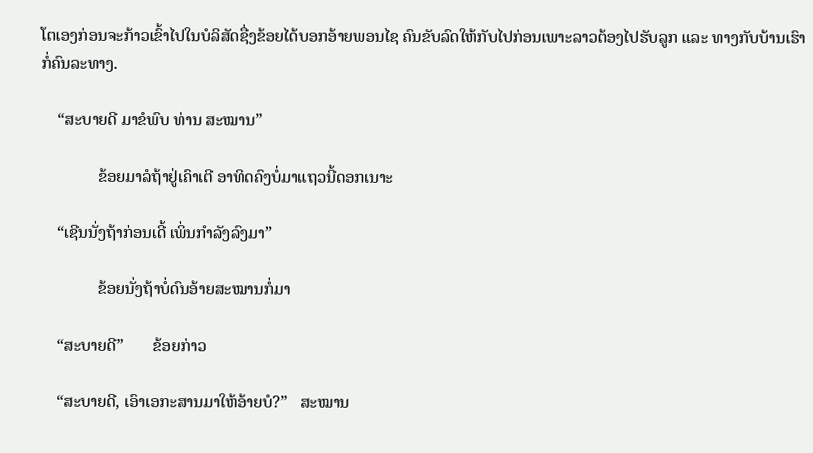ໂຕເອງກ່ອນຈະກ້າວເຂົ້າໄປໃນບໍລິສັດຊື່ງຂ້ອຍໄດ້ບອກອ້າຍພອນໄຊ ຄົນຂັບລົດໃຫ້ກັບໄປກ່ອນເພາະລາວຕ້ອງໄປຮັບລູກ ແລະ ທາງກັບບ້ານເຮົາກໍ່ຄົນລະທາງ.

    “ສະບາຍດີ ມາຂໍພົບ ທ່ານ ສະໝານ”

              ຂ້ອຍມາລໍຖ້າຢູ່ເຄົາເຕີ ອາທິດຄົງບໍ່ມາແຖວນີ້ດອກເນາະ

    “ເຊີນນັ່ງຖ້າກ່ອນເດີ້ ເພິ່ນກຳລັງລົງມາ”

              ຂ້ອຍນັ່ງຖ້າບໍ່ດົນອ້າຍສະໝານກໍ່ມາ

    “ສະບາຍດີ”       ຂ້ອຍກ່າວ

    “ສະບາຍດີ, ເອົາເອກະສານມາໃຫ້ອ້າຍບໍ?”   ສະໝານ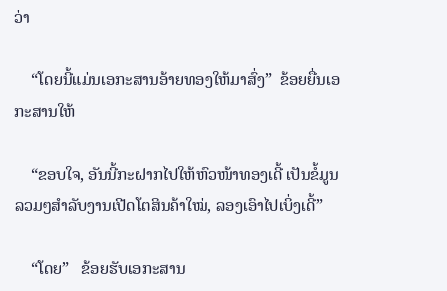ວ່າ

    “ໂດຍນີ້ແມ່ນເອກະສານອ້າຍທອງໃຫ້ມາສົ່ງ”  ຂ້ອຍຍື່ນເອກະສານໃຫ້

    “ຂອບໃຈ, ອັນນີ້ກະຝາກໄປໃຫ້ຫົວໜ້າທອງເດີ້ ເປັນຂໍ້ມູນລວມໆສຳລັບງານເປີດໂຕສິນຄ້າໃໝ່, ລອງເອົາໄປເບິ່ງເດີ້”

    “ໂດຍ”   ຂ້ອຍຮັບເອກະສານ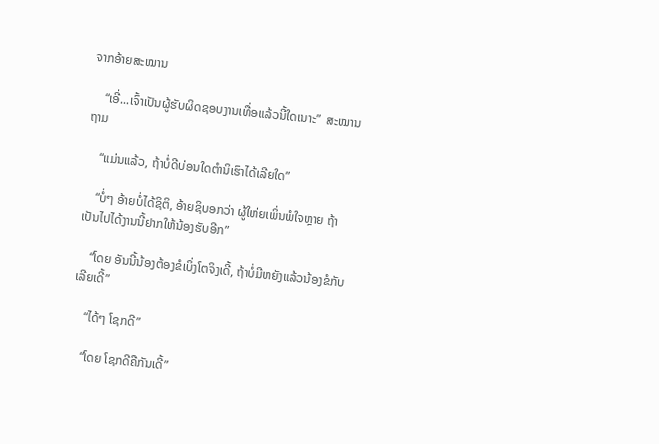ຈາກອ້າຍສະໝານ

    “ເອີ່...ເຈົ້າເປັນຜູ້ຮັບຜິດຊອບງານເທື່ອແລ້ວນີ້ໃດເນາະ”  ສະໝານຖາມ

    “ແມ່ນແລ້ວ, ຖ້າບໍ່ດີບ່ອນໃດຕຳນິເຮົາໄດ້ເລີຍໃດ”

    “ບໍ່ໆ ອ້າຍບໍ່ໄດ້ຊິຕິ, ອ້າຍຊິບອກວ່າ ຜູ້ໃຫ່ຍເພິ່ນພໍໃຈຫຼາຍ ຖ້າເປັນໄປໄດ້ງານນີ້ຢາກໃຫ້ນ້ອງຮັບອີກ”

    “ໂດຍ ອັນນີ້ນ້ອງຕ້ອງຂໍເບິ່ງໂຕຈິງເດີ້, ຖ້າບໍ່ມີຫຍັງແລ້ວນ້ອງຂໍກັບເລີຍເດີ້”

    “ໄດ້ໆ ໂຊກດີ”

    “ໂດຍ ໂຊກດີຄືກັນເດີ້”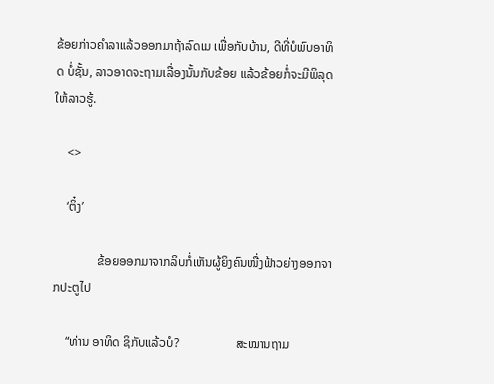ຂ້ອຍກ່າວຄຳລາແລ້ວອອກມາຖ້າລົດເມ ເພື່ອກັບບ້ານ, ດີທີ່ບໍພົບອາທິດ ບໍ່ຊັ້ນ, ລາວອາດຈະຖາມເລື່ອງນັ້ນກັບຂ້ອຍ ແລ້ວຂ້ອຍກໍ່ຈະມີພິລຸດໃຫ້ລາວຮູ້.

    <>

    ‘ຕິ໋ງ’

              ຂ້ອຍອອກມາຈາກລິບກໍ່ເຫັນຜູ້ຍິງຄົນໜື່ງຟ້າວຍ່າງອອກຈາກປະຕູໄປ

    “ທ່ານ ອາທິດ ຊິກັບແລ້ວບໍ?                  ສະໝານຖາມ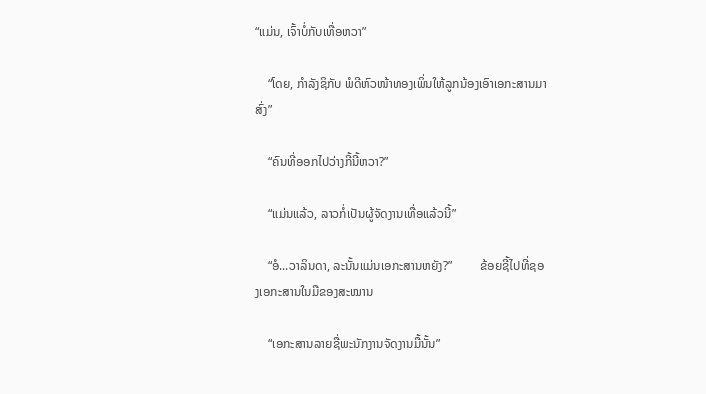“ແມ່ນ, ເຈົ້າບໍ່ກັບເທື່ອຫວາ”

    “ໂດຍ, ກຳລັງຊິກັບ ພໍດີຫົວໜ້າທອງເພິ່ນໃຫ້ລູກນ້ອງເອົາເອກະສານມາສົ່ງ”

    “ຄົນທີ່ອອກໄປວ່າງກີ້ນີ້ຫວາ?”

    “ແມ່ນແລ້ວ, ລາວກໍ່ເປັນຜູ້ຈັດງານເທື່ອແລ້ວນີ້”

    “ອໍ...ວາລິນດາ, ລະນັ້ນແມ່ນເອກະສານຫຍັງ?”         ຂ້ອຍຊີ້ໄປທີ່ຊອງເອກະສານໃນມືຂອງສະໝານ

    “ເອກະສານລາຍຊື່ພະນັກງານຈັດງານມື້ນັ້ນ”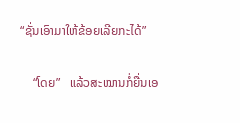“ຊັ່ນເອົາມາໃຫ້ຂ້ອຍເລີຍກະໄດ້”

    “ໂດຍ”   ແລ້ວສະໝານກໍ່ຍື່ນເອ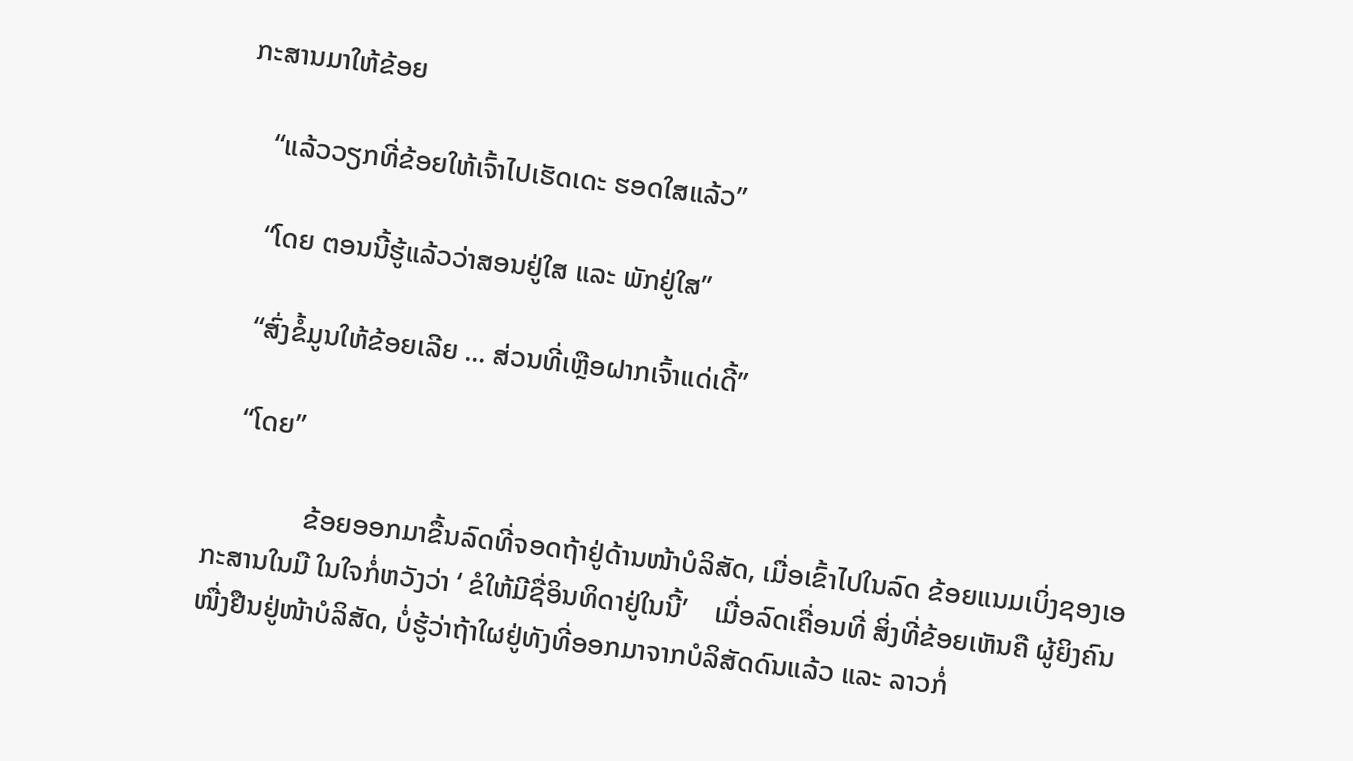ກະສານມາໃຫ້ຂ້ອຍ

    “ແລ້ວວຽກທີ່ຂ້ອຍໃຫ້ເຈົ້າໄປເຮັດເດະ ຮອດໃສແລ້ວ”

    “ໂດຍ ຕອນນີ້ຮູ້ແລ້ວວ່າສອນຢູ່ໃສ ແລະ ພັກຢູ່ໃສ”

    “ສົ່ງຂໍ້ມູນໃຫ້ຂ້ອຍເລີຍ ... ສ່ວນທີ່ເຫຼືອຝາກເຈົ້າແດ່ເດີ້”

    “ໂດຍ”

              ຂ້ອຍອອກມາຂື້ນລົດທີ່ຈອດຖ້າຢູ່ດ້ານໜ້າບໍລິສັດ, ເມື່ອເຂົ້າໄປໃນລົດ ຂ້ອຍແນມເບິ່ງຊອງເອກະສານໃນມື ໃນໃຈກໍ່ຫວັງວ່າ ‘ ຂໍໃຫ້ມີຊື່ອິນທິດາຢູ່ໃນນີ້’    ເມື່ອລົດເຄື່ອນທີ່ ສິ່ງທີ່ຂ້ອຍເຫັນຄື ຜູ້ຍິງຄົນໜື່ງຢືນຢູ່ໜ້າບໍລິສັດ, ບໍ່ຮູ້ວ່າຖ້າໃຜຢູ່ທັງທີ່ອອກມາຈາກບໍລິສັດດົນແລ້ວ ແລະ ລາວກໍ່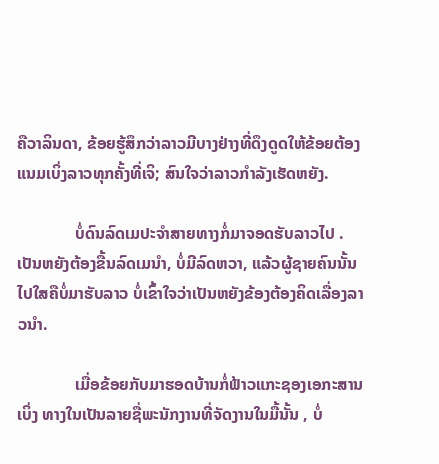ຄືວາລິນດາ, ຂ້ອຍຮູ້ສຶກວ່າລາວມີບາງຢ່າງທີ່ດຶງດູດໃຫ້ຂ້ອຍຕ້ອງແນມເບິ່ງລາວທຸກຄັ້ງທີ່ເຈິ; ສົນໃຈວ່າລາວກຳລັງເຮັດຫຍັງ.

              ບໍ່ດົນລົດເມປະຈຳສາຍທາງກໍ່ມາຈອດຮັບລາວໄປ . ເປັນຫຍັງຕ້ອງຂື້ນລົດເມນຳ, ບໍ່ມີລົດຫວາ, ແລ້ວຜູ້ຊາຍຄົນນັ້ນໄປໃສຄືບໍ່ມາຮັບລາວ ບໍ່ເຂົ້າໃຈວ່າເປັນຫຍັງຂ້ອງຕ້ອງຄິດເລື່ອງລາວນຳ.

              ເມື່ອຂ້ອຍກັບມາຮອດບ້ານກໍ່ຟ້າວແກະຊອງເອກະສານເບິ່ງ ທາງໃນເປັນລາຍຊື່ພະນັກງານທີ່ຈັດງານໃນມື້ນັ້ນ , ບໍ່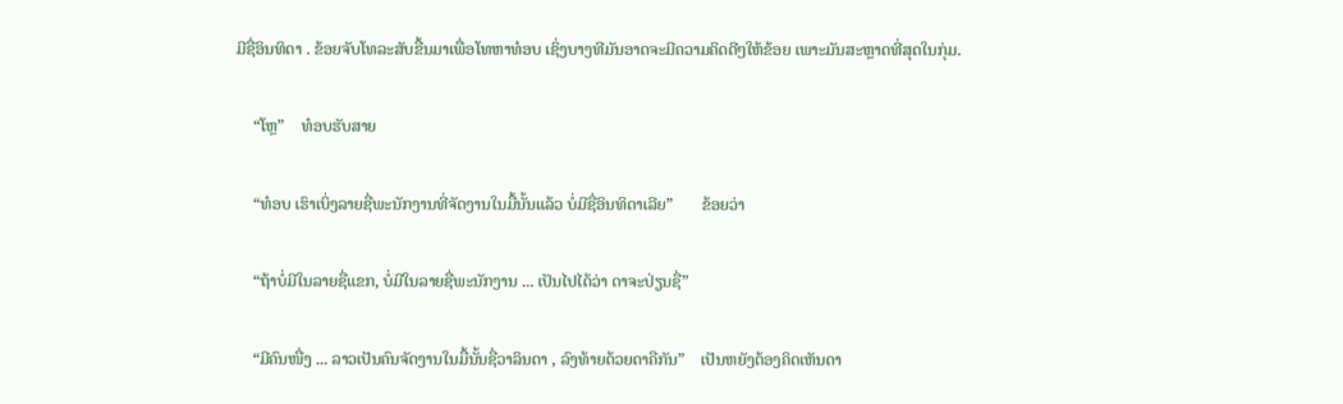ມີຊື່ອິນທິດາ . ຂ້ອຍຈັບໂທລະສັບຂື້ນມາເພື່ອໂທຫາທ໋ອບ ເຊິ່ງບາງທີມັນອາດຈະມີຄວາມຄິດດີໆໃຫ້ຂ້ອຍ ເພາະມັນສະຫຼາດທີ່ສຸດໃນກຸ່ມ.

    “ໂຫຼ”    ທ໋ອບຮັບສາຍ

    “ທ໋ອບ ເຮົາເບິ່ງລາຍຊື່ພະນັກງານທີ່ຈັດງານໃນມື້ນັ້ນແລ້ວ ບໍ່ມີຊື່ອິນທິດາເລີຍ”       ຂ້ອຍວ່າ

    “ຖ້າບໍ່ມີໃນລາຍຊື່ແຂກ, ບໍ່ມີໃນລາຍຊື່ພະນັກງານ ... ເປັນໄປໄດ້ວ່າ ດາຈະປ່ຽນຊື່”

    “ມີຄົນໜື່ງ ... ລາວເປັນຄົນຈັດງານໃນມື້ນັ້ນຊື່ວາລິນດາ , ລົງທ້າຍດ້ວຍດາຄືກັນ”    ເປັນຫຍັງຕ້ອງຄິດເຫັນດາ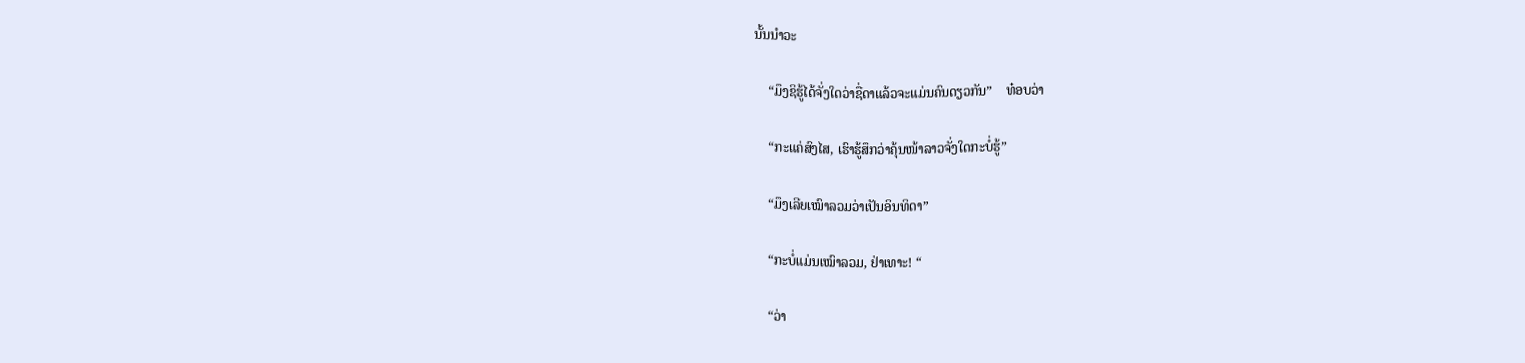ນັ້ນນຳວະ

    “ມຶງຊິຮູ້ໄດ້ຈັ່ງໃດວ່າຊື່ດາແລ້ວຈະແມ່ນຄົນດຽວກັນ”    ທ໋ອບວ່າ

    “ກະແຄ່ສົງໄສ, ເຮົາຮູ້ສຶກວ່າຄຸ້ນໜ້າລາວຈັ່ງໃດກະບໍ່ຮູ້”

    “ມຶງເລີຍເໝົາລວມວ່າເປັນອິນທິດາ”

    “ກະບໍ່ແມ່ນເໝົາລວມ, ຢ່າເທາະ! “

    “ວ່າ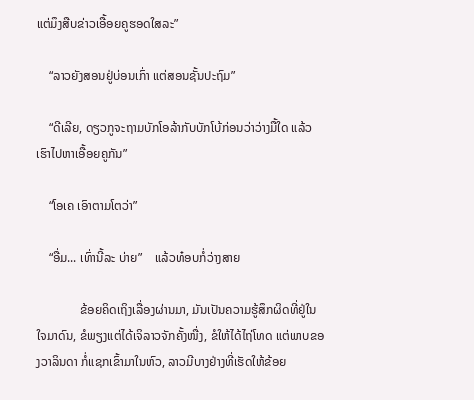ແຕ່ມຶງສືບຂ່າວເອື້ອຍຄູຮອດໃສລະ”

    “ລາວຍັງສອນຢູ່ບ່ອນເກົ່າ ແຕ່ສອນຊັ້ນປະຖົມ”

    “ດີເລີຍ, ດຽວກູຈະຖາມບັກໂອລ້າກັບບັກໂບ້ກ່ອນວ່າວ່າງມື້ໃດ ແລ້ວເຮົາໄປຫາເອື້ອຍຄູກັນ”

    “ໂອເຄ ເອົາຕາມໂຕວ່າ”

    “ອື່ມ... ເທົ່ານີ້ລະ ບ່າຍ”    ແລ້ວທ໋ອບກໍ່ວ່າງສາຍ

              ຂ້ອຍຄິດເຖິງເລື່ອງຜ່ານມາ, ມັນເປັນຄວາມຮູ້ສຶກຜິດທີ່ຢູ່ໃນໃຈມາດົນ, ຂໍພຽງແຕ່ໄດ້ເຈິລາວຈັກຄັ້ງໜື່ງ, ຂໍໃຫ້ໄດ້ໄຖ່ໂທດ ແຕ່ພາບຂອງວາລິນດາ ກໍ່ແຊກເຂົ້າມາໃນຫົວ, ລາວມີບາງຢ່າງທີ່ເຮັດໃຫ້ຂ້ອຍ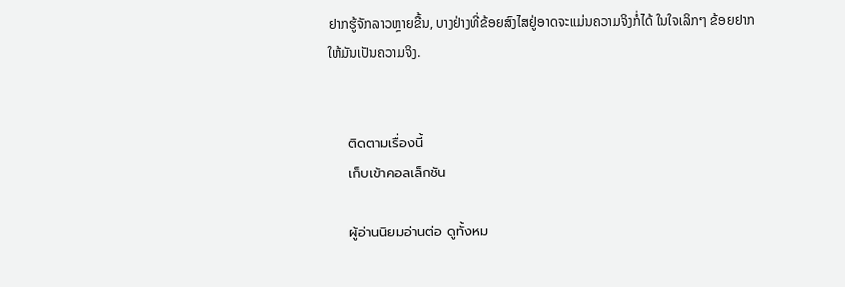ຢາກຮູ້ຈັກລາວຫຼາຍຂື້ນ, ບາງຢ່າງທີ່ຂ້ອຍສົງໄສຢູ່ອາດຈະແມ່ນຄວາມຈິງກໍ່ໄດ້ ໃນໃຈເລິກໆ ຂ້ອຍຢາກໃຫ້ມັນເປັນຄວາມຈິງ.


    ติดตามเรื่องนี้
    เก็บเข้าคอลเล็กชัน

    ผู้อ่านนิยมอ่านต่อ ดูทั้งหม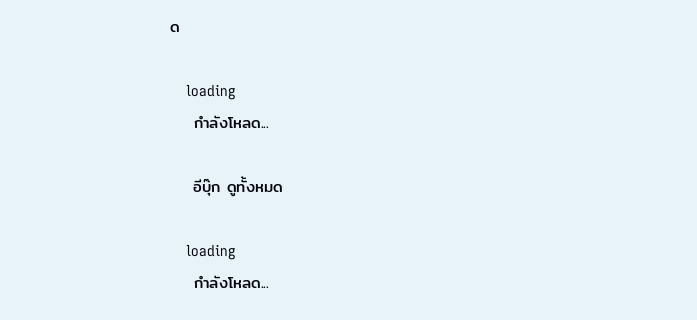ด

    loading
    กำลังโหลด...

    อีบุ๊ก ดูทั้งหมด

    loading
    กำลังโหลด...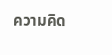ความคิด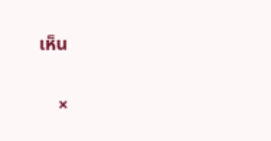เห็น

    ×